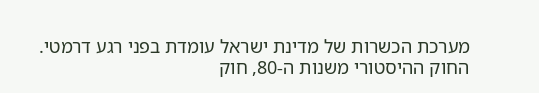מערכת הכשרות של מדינת ישראל עומדת בפני רגע דרמטי.
החוק ההיסטורי משנות ה-80, חוק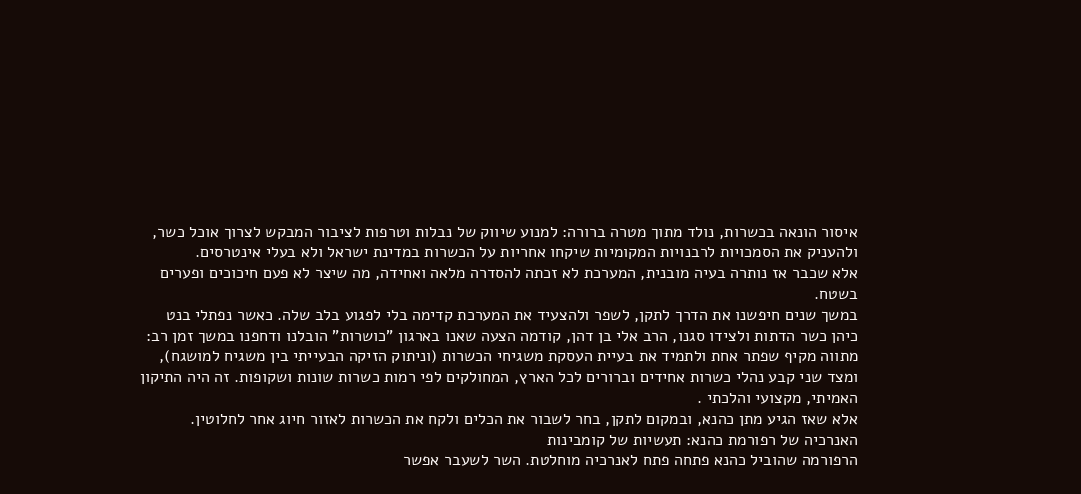איסור הונאה בכשרות, נולד מתוך מטרה ברורה: למנוע שיווק של נבלות וטרפות לציבור המבקש לצרוך אוכל כשר, ולהעניק את הסמכויות לרבנויות המקומיות שיקחו אחריות על הכשרות במדינת ישראל ולא בעלי אינטרסים.
אלא שכבר אז נותרה בעיה מובנית, המערכת לא זכתה להסדרה מלאה ואחידה, מה שיצר לא פעם חיכוכים ופערים בשטח.
במשך שנים חיפשנו את הדרך לתקן, לשפר ולהצעיד את המערכת קדימה בלי לפגוע בלב שלה. כאשר נפתלי בנט כיהן כשר הדתות ולצידו סגנו, הרב אלי בן דהן, קודמה הצעה שאנו בארגון "כושרות" הובלנו ודחפנו במשך זמן רב: מתווה מקיף שפתר אחת ולתמיד את בעיית העסקת משגיחי הכשרות (וניתוק הזיקה הבעייתי בין משגיח למושגח), ומצד שני קבע נהלי כשרות אחידים וברורים לכל הארץ, המחולקים לפי רמות כשרות שונות ושקופות. זה היה התיקון האמיתי, מקצועי והלכתי .
אלא שאז הגיע מתן כהנא, ובמקום לתקן, בחר לשבור את הכלים ולקח את הכשרות לאזור חיוג אחר לחלוטין.
האנרכיה של רפורמת כהנא: תעשיות של קומבינות
הרפורמה שהוביל כהנא פתחה פתח לאנרכיה מוחלטת. השר לשעבר אפשר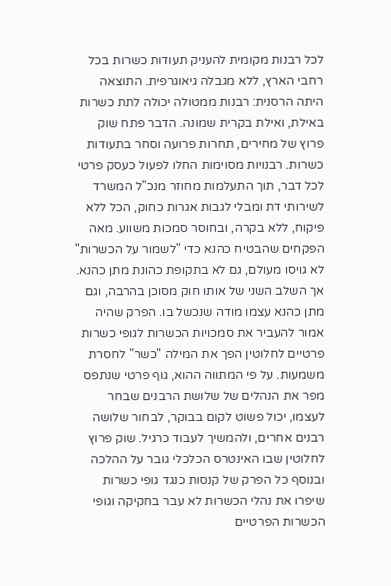לכל רבנות מקומית להעניק תעודות כשרות בכל רחבי הארץ, ללא מגבלה גיאוגרפית. התוצאה היתה הרסנית: רבנות ממטולה יכולה לתת כשרות באילת, ואילת בקרית שמונה. הדבר פתח שוק פרוץ של מחירים, תחרות פרועה וסחר בתעודות כשרות. רבנויות מסוימות החלו לפעול כעסק פרטי לכל דבר, תוך התעלמות מחוזר מנכ"ל המשרד לשירותי דת ומבלי לגבות אגרות כחוק, הכל ללא פיקוח, ללא בקרה, ובחוסר סמכות משווע. מאה הפקחים שהבטיח כהנא כדי "לשמור על הכשרות" לא גויסו מעולם, גם לא בתקופת כהונת מתן כהנא.
אך השלב השני של אותו חוק מסוכן בהרבה, וגם מתן כהנא עצמו מודה שנכשל בו. הפרק שהיה אמור להעביר את סמכויות הכשרות לגופי כשרות פרטיים לחלוטין הפך את המילה "כשר" לחסרת משמעות. על פי המתווה ההוא, גוף פרטי שנתפס מפר את הנהלים של שלושת הרבנים שבחר לעצמו, יכול פשוט לקום בבוקר, לבחור שלושה רבנים אחרים, ולהמשיך לעבוד כרגיל. שוק פרוץ לחלוטין שבו האינטרס הכלכלי גובר על ההלכה ובנוסף כל הפרק של קנסות כנגד גופי כשרות שיפרו את נהלי הכשרות לא עבר בחקיקה וגופי הכשרות הפרטיים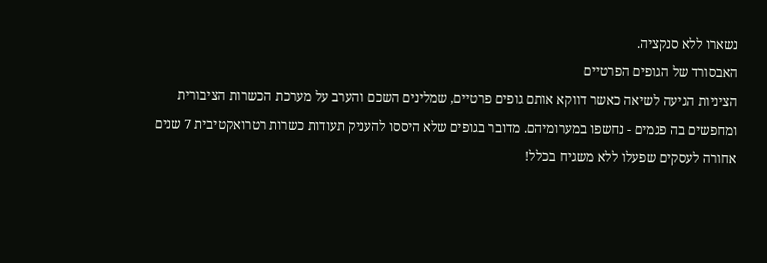נשארו ללא סנקציה.
האבסורד של הגופים הפרטיים
הציניות הגיעה לשיאה כאשר דווקא אותם גופים פרטיים, שמלינים השכם והערב על מערכת הכשרות הציבורית ומחפשים בה פגמים - נחשפו במערומיהם. מדובר בגופים שלא היססו להעניק תעודות כשרות רטרואקטיבית 7 שנים אחורה לעסקים שפעלו ללא משגיח בכלל!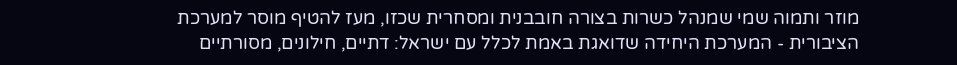מוזר ותמוה שמי שמנהל כשרות בצורה חובבנית ומסחרית שכזו, מעז להטיף מוסר למערכת הציבורית - המערכת היחידה שדואגת באמת לכלל עם ישראל: דתיים, חילונים, מסורתיים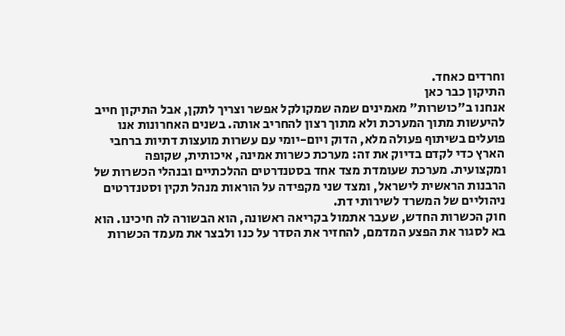וחרדים כאחד.
התיקון כבר כאן
אנחנו ב"כושרות" מאמינים שמה שמקולקל אפשר וצריך לתקן, אבל התיקון חייב להיעשות מתוך המערכת ולא מתוך רצון להחריב אותה. בשנים האחרונות אנו פועלים בשיתוף פעולה מלא, הדוק ויום-יומי עם עשרות מועצות דתיות ברחבי הארץ כדי לקדם בדיוק את זה: מערכת כשרות אמינה, איכותית, שקופה ומקצועית. מערכת שעומדת מצד אחד בסטנדרטים ההלכתיים ובנהלי הכשרות של הרבנות הראשית לישראל, ומצד שני מקפידה על הוראות מנהל תקין וסטנדרטים ניהוליים של המשרד לשירותי דת.
חוק הכשרות החדש, שעבר אתמול בקריאה ראשונה, הוא הבשורה לה חיכינו. הוא בא לסגור את הפצע המדמם, להחזיר את הסדר על כנו ולבצר את מעמד הכשרות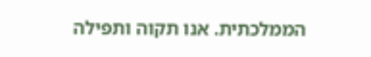הממלכתית. אנו תקוה ותפילה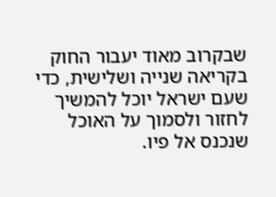שבקרוב מאוד יעבור החוק בקריאה שנייה ושלישית, כדי שעם ישראל יוכל להמשיך לחזור ולסמוך על האוכל שנכנס אל פיו.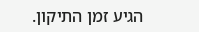הגיע זמן התיקון.